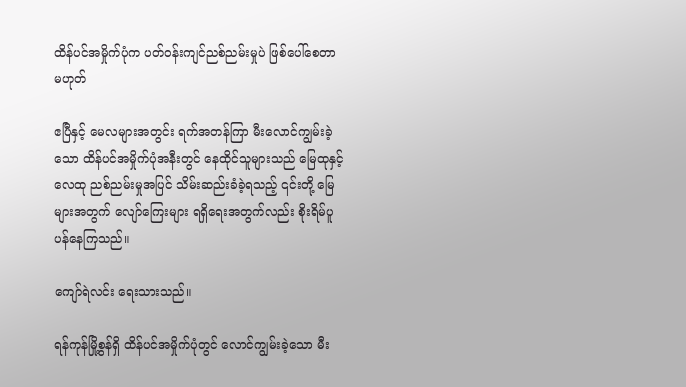ထိန်ပင်အမှိုက်ပုံက ပတ်ဝန်းကျင်ညစ်ညမ်းမှုပဲ ဖြစ်ပေါ်စေတာ မဟုတ်

ဧပြီနှင့် မေလများအတွင်း ရက်အတန်ကြာ မီးလောင်ကျွမ်းခဲ့သော ထိန်ပင်အမှိုက်ပုံအနီးတွင် နေထိုင်သူများသည် မြေထုနှင့် လေထု ညစ်ညမ်းမှုအပြင် သိမ်းဆည်းခံခဲ့ရသည့် ၎င်းတို့ မြေများအတွက် လျော်ကြေးများ ရရှိရေးအတွက်လည်း စိုးရိမ်ပူပန်နေကြသည်။

ကျော်ရဲလင်း ရေးသားသည်။

ရန်ကုန်မြို့စွန်ရှိ ထိန်ပင်အမှိုက်ပုံတွင် လောင်ကျွမ်းခဲ့သော မီး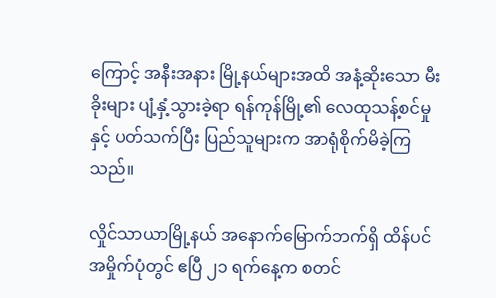ကြောင့် အနီးအနား မြို့နယ်များအထိ အနံ့ဆိုးသော မီးခိုးများ ပျံ့နှံ့သွားခဲ့ရာ ရန်ကုန်မြို့၏ လေထုသန့်စင်မှုနှင့် ပတ်သက်ပြီး ပြည်သူများက အာရုံစိုက်မိခဲ့ကြသည်။

လှိုင်သာယာမြို့နယ် အနောက်မြောက်ဘက်ရှိ ထိန်ပင်အမှိုက်ပုံတွင် ဧပြီ ၂၁ ရက်နေ့က စတင်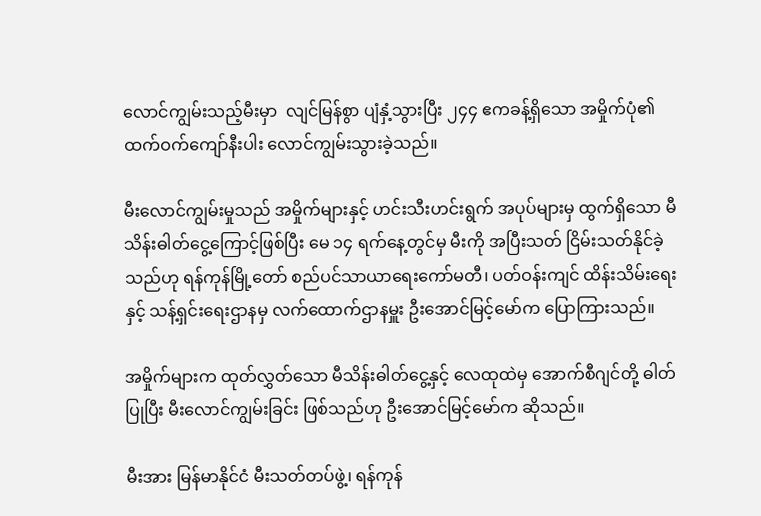လောင်ကျွမ်းသည့်မီးမှာ  လျင်မြန်စွာ ပျံနှံ့သွားပြီး ၂၄၄ ဧကခန့်ရှိသော အမှိုက်ပုံ၏ ထက်ဝက်ကျော်နီးပါး လောင်ကျွမ်းသွားခဲ့သည်။

မီးလောင်ကျွမ်းမှုသည် အမှိုက်များနှင့် ဟင်းသီးဟင်းရွက် အပုပ်များမှ ထွက်ရှိသော မီသိန်းဓါတ်ငွေ့ကြောင့်ဖြစ်ပြီး မေ ၁၄ ရက်နေ့တွင်မှ မီးကို အပြီးသတ် ငြိမ်းသတ်နိုင်ခဲ့သည်ဟု ရန်ကုန်မြို့တော် စည်ပင်သာယာရေးကော်မတီ၊ ပတ်ဝန်းကျင် ထိန်းသိမ်းရေးနှင့် သန့်ရှင်းရေးဌာနမှ လက်ထောက်ဌာနမှူး ဦးအောင်မြင့်မော်က ပြောကြားသည်။

အမှိုက်များက ထုတ်လွှတ်သော မီသိန်းဓါတ်ငွေ့နှင့် လေထုထဲမှ အောက်စီဂျင်တို့ ဓါတ်ပြုပြီး မီးလောင်ကျွမ်းခြင်း ဖြစ်သည်ဟု ဦးအောင်မြင့်မော်က ဆိုသည်။

မီးအား မြန်မာနိုင်ငံ မီးသတ်တပ်ဖွဲ့၊ ရန်ကုန်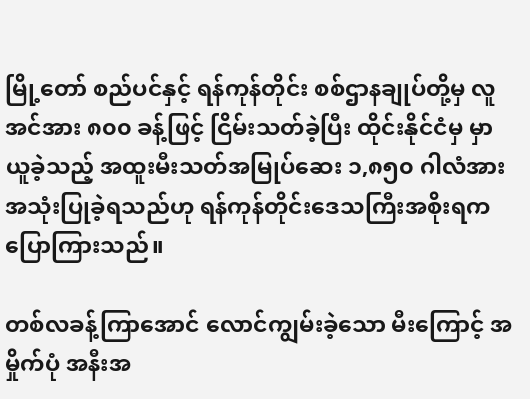မြို့တော် စည်ပင်နှင့် ရန်ကုန်တိုင်း စစ်ဌာနချုပ်တို့မှ လူအင်အား ၈၀၀ ခန့်ဖြင့် ငြိမ်းသတ်ခဲ့ပြီး ထိုင်းနိုင်ငံမှ မှာယူခဲ့သည့် အထူးမီးသတ်အမြုပ်ဆေး ၁,၈၅၀ ဂါလံအား အသုံးပြုခဲ့ရသည်ဟု ရန်ကုန်တိုင်းဒေသကြီးအစိုးရက ပြောကြားသည်။

တစ်လခန့်ကြာအောင် လောင်ကျွမ်းခဲ့သော မီးကြောင့် အမှိုက်ပုံ အနီးအ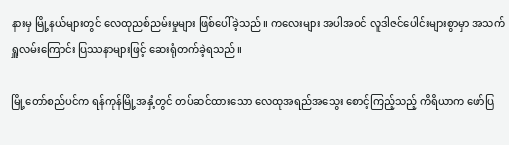နားမှ မြို့နယ်များတွင် လေထုညစ်ညမ်းမှုများ ဖြစ်ပေါ်ခဲ့သည်။ ကလေးများ အပါအဝင် လူဒါဇင်ပေါင်းများစွာမှာ အသက်ရှူလမ်းကြောင်း ပြဿနာများဖြင့် ဆေးရုံတက်ခဲ့ရသည်။

မြို့တော်စည်ပင်က ရန်ကုန်မြို့အနှံ့တွင် တပ်ဆင်ထားသော လေထုအရည်အသွေး စောင့်ကြည့်သည့် ကိရိယာက ဖော်ပြ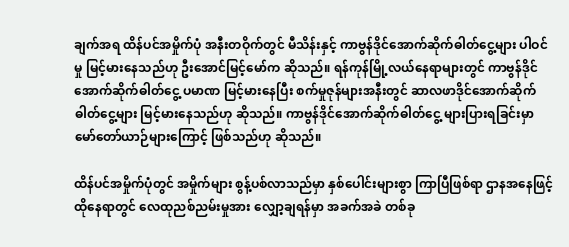ချက်အရ ထိန်ပင်အမှိုက်ပုံ အနီးတဝိုက်တွင် မီသိန်းနှင့် ကာဗွန်ဒိုင်အောက်ဆိုက်ဓါတ်ငွေ့များ ပါဝင်မှု မြင့်မားနေသည်ဟု ဦးအောင်မြင့်မော်က ဆိုသည်။ ရန်ကုန်မြို့လယ်နေရာများတွင် ကာဗွန်ဒိုင်အောက်ဆိုက်ဓါတ်ငွေ့ ပမာဏ မြင့်မားနေပြီး စက်မှုဇုန်များအနီးတွင် ဆာလဖာဒိုင်အောက်ဆိုက် ဓါတ်ငွေ့များ မြင့်မားနေသည်ဟု ဆိုသည်။ ကာဗွန်ဒိုင်အောက်ဆိုက်ဓါတ်ငွေ့ များပြားရခြင်းမှာ မော်တော်ယာဉ်များကြောင့် ဖြစ်သည်ဟု ဆိုသည်။

ထိန်ပင်အမှိုက်ပုံတွင် အမှိုက်များ စွန့်ပစ်လာသည်မှာ နှစ်ပေါင်းများစွာ ကြာပြီဖြစ်ရာ ဌာနအနေဖြင့် ထိုနေရာတွင် လေထုညစ်ညမ်းမှုအား လျှော့ချရန်မှာ အခက်အခဲ တစ်ခု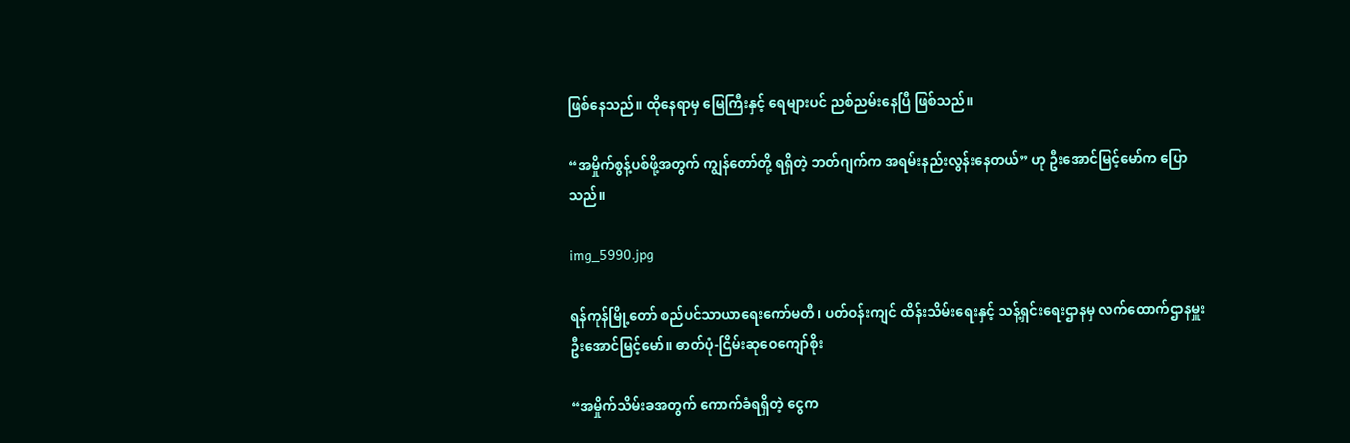ဖြစ်နေသည်။ ထိုနေရာမှ မြေကြီးနှင့် ရေများပင် ညစ်ညမ်းနေပြီ ဖြစ်သည်။

“အမှိုက်စွန့်ပစ်ဖို့အတွက် ကျွန်တော်တို့ ရရှိတဲ့ ဘတ်ဂျက်က အရမ်းနည်းလွန်းနေတယ်” ဟု ဦးအောင်မြင့်မော်က ပြောသည်။

img_5990.jpg

ရန်ကုန်မြို့တော် စည်ပင်သာယာရေးကော်မတီ၊ ပတ်ဝန်းကျင် ထိန်းသိမ်းရေးနှင့် သန့်ရှင်းရေးဌာနမှ လက်ထောက်ဌာနမှူး ဦးအောင်မြင့်မော်။ ဓာတ်ပုံ-ငြိမ်းဆုဝေကျော်စိုး

“အမှိုက်သိမ်းခအတွက် ကောက်ခံရရှိတဲ့ ငွေက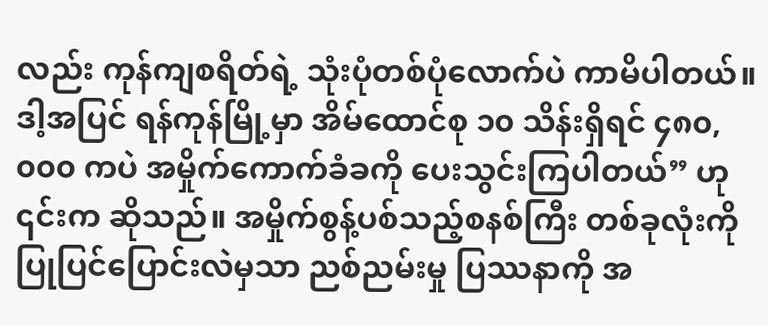လည်း ကုန်ကျစရိတ်ရဲ့ သုံးပုံတစ်ပုံလောက်ပဲ ကာမိပါတယ်။ ဒါ့အပြင် ရန်ကုန်မြို့မှာ အိမ်ထောင်စု ၁၀ သိန်းရှိရင် ၄၈၀,၀၀၀ ကပဲ အမှိုက်ကောက်ခံခကို ပေးသွင်းကြပါတယ်” ဟု ၎င်းက ဆိုသည်။ အမှိုက်စွန့်ပစ်သည့်စနစ်ကြီး တစ်ခုလုံးကို ပြုပြင်ပြောင်းလဲမှသာ ညစ်ညမ်းမှု ပြဿနာကို အ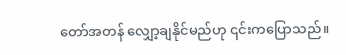တော်အတန် လျှော့ချနိုင်မည်ဟု ၎င်းကပြောသည်။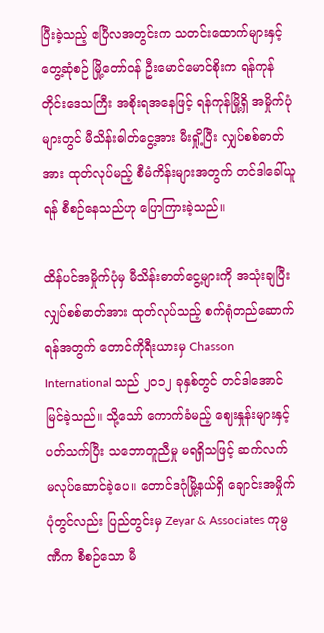ပြီးခဲ့သည့် ဧပြီလအတွင်းက သတင်းထောက်များနှင့် တွေ့ဆုံစဉ် မြို့တော်ဝန် ဦးမောင်မောင်စိုးက ရန်ကုန်တိုင်းဒေသကြီး အစိုးရအနေဖြင့် ရန်ကုန်မြို့ရှိ အမှိုက်ပုံများတွင် မီသိန်းဓါတ်ငွေ့အား မီးရှို့ပြီး လျှပ်စစ်ဓာတ်အား ထုတ်လုပ်မည့် စီမံကိန်းများအတွက် တင်ဒါခေါ်ယူရန် စီစဉ်နေသည်ဟု ပြောကြားခဲ့သည်။

ထိန်ပင်အမှိုက်ပုံမှ မီသိန်းဓာတ်ငွေ့များကို အသုံးချပြီး လျှပ်စစ်ဓာတ်အား ထုတ်လုပ်သည့် စက်ရုံတည်ဆောက်ရန်အတွက် တောင်ကိုရီးယားမှ Chasson International သည် ၂၀၁၂ ခုနှစ်တွင် တင်ဒါအောင်မြင်ခဲ့သည်။ သို့သော် ကောက်ခံမည့် ဈေးနှုန်းများနှင့် ပတ်သက်ပြီး သဘောတူညီမှု မရရှိသဖြင့် ဆက်လက် မလုပ်ဆောင်ခဲ့ပေ။ တောင်ဒဂုံမြို့နယ်ရှိ ချောင်းအမှိုက်ပုံတွင်လည်း ပြည်တွင်းမှ Zeyar & Associates ကုမ္ပဏီက စီစဉ်သော မီ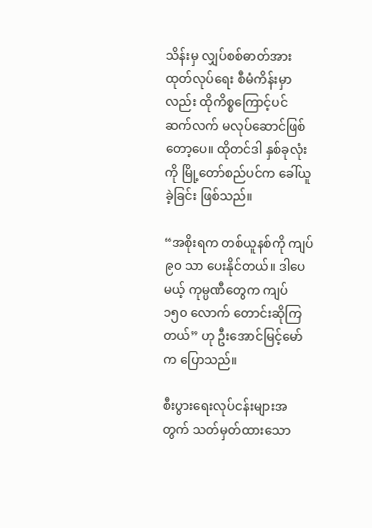သိန်းမှ လျှပ်စစ်ဓာတ်အား ထုတ်လုပ်ရေး စီမံကိန်းမှာလည်း ထိုကိစ္စကြောင့်ပင် ဆက်လက် မလုပ်ဆောင်ဖြစ်တော့ပေ။ ထိုတင်ဒါ နှစ်ခုလုံးကို မြို့တော်စည်ပင်က ခေါ်ယူခဲ့ခြင်း ဖြစ်သည်။

“အစိုးရက တစ်ယူနစ်ကို ကျပ် ၉၀ သာ ပေးနိုင်တယ်။ ဒါပေမယ့် ကုမ္ပဏီတွေက ကျပ် ၁၅၀ လောက် တောင်းဆိုကြတယ်” ဟု ဦးအောင်မြင့်မော်က ပြောသည်။

စီးပွားရေးလုပ်ငန်းများအတွက် သတ်မှတ်ထားသော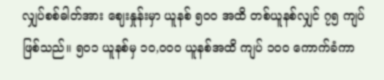လျှပ်စစ်ဓါတ်အား ဈေးနှုန်းမှာ ယူနစ် ၅၀၀ အထိ တစ်ယူနစ်လျှင် ၇၅ ကျပ် ဖြစ်သည်။ ၅၀၁ ယူနစ်မှ ၁၀,၀၀၀ ယူနစ်အထိ ကျပ် ၁၀၀ ကောက်ခံကာ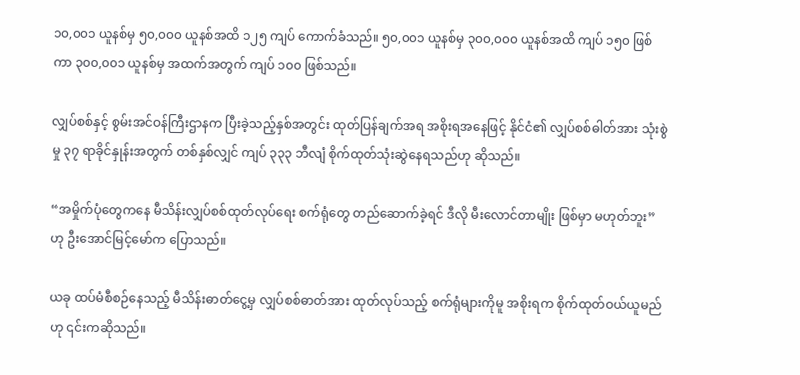၁၀,၀၀၁ ယူနစ်မှ ၅၀,၀၀၀ ယူနစ်အထိ ၁၂၅ ကျပ် ကောက်ခံသည်။ ၅၀,၀၀၁ ယူနစ်မှ ၃၀၀,၀၀၀ ယူနစ်အထိ ကျပ် ၁၅၀ ဖြစ်ကာ ၃၀၀,၀၀၁ ယူနစ်မှ အထက်အတွက် ကျပ် ၁၀၀ ဖြစ်သည်။

လျှပ်စစ်နှင့် စွမ်းအင်ဝန်ကြီးဌာနက ပြီးခဲ့သည့်နှစ်အတွင်း ထုတ်ပြန်ချက်အရ အစိုးရအနေဖြင့် နိုင်ငံ၏ လျှပ်စစ်ဓါတ်အား သုံးစွဲမှု ၃၇ ရာခိုင်နှုန်းအတွက် တစ်နှစ်လျှင် ကျပ် ၃၃၃ ဘီလျံ စိုက်ထုတ်သုံးဆွဲနေရသည်ဟု ဆိုသည်။

“အမှိုက်ပုံတွေကနေ မီသိန်းလျှပ်စစ်ထုတ်လုပ်ရေး စက်ရုံတွေ တည်ဆောက်ခဲ့ရင် ဒီလို မီးလောင်တာမျိုး ဖြစ်မှာ မဟုတ်ဘူး” ဟု ဦးအောင်မြင့်မော်က ပြောသည်။

ယခု ထပ်မံစီစဉ်နေသည့် မီသိန်းဓာတ်ငွေ့မှ လျှပ်စစ်ဓာတ်အား ထုတ်လုပ်သည့် စက်ရုံများကိုမူ အစိုးရက စိုက်ထုတ်ဝယ်ယူမည်ဟု ၎င်းကဆိုသည်။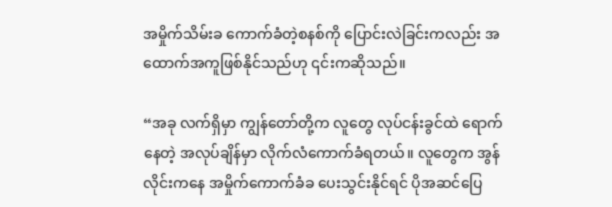အမှိုက်သိမ်းခ ကောက်ခံတဲ့စနစ်ကို ပြောင်းလဲခြင်းကလည်း အထောက်အကူဖြစ်နိုင်သည်ဟု ၎င်းကဆိုသည်။

“အခု လက်ရှိမှာ ကျွန်တော်တို့က လူတွေ လုပ်ငန်းခွင်ထဲ ရောက်နေတဲ့ အလုပ်ချိန်မှာ လိုက်လံကောက်ခံရတယ်။ လူတွေက အွန်လိုင်းကနေ အမှိုက်ကောက်ခံခ ပေးသွင်းနိုင်ရင် ပိုအဆင်ပြေ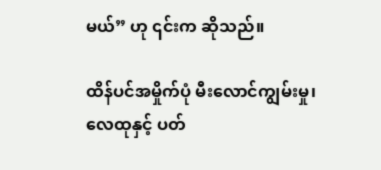မယ်” ဟု ၎င်းက ဆိုသည်။

ထိန်ပင်အမှိုက်ပုံ မီးလောင်ကျွမ်းမှု၊ လေထုနှင့် ပတ်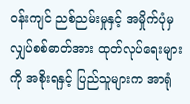ဝန်းကျင် ညစ်ညမ်းမှုနှင့် အမှိုက်ပုံမှ လျှပ်စစ်ဓာတ်အား ထုတ်လုပ်ရေးများကို အစိုးရနှင့် ပြည်သူများက အာရုံ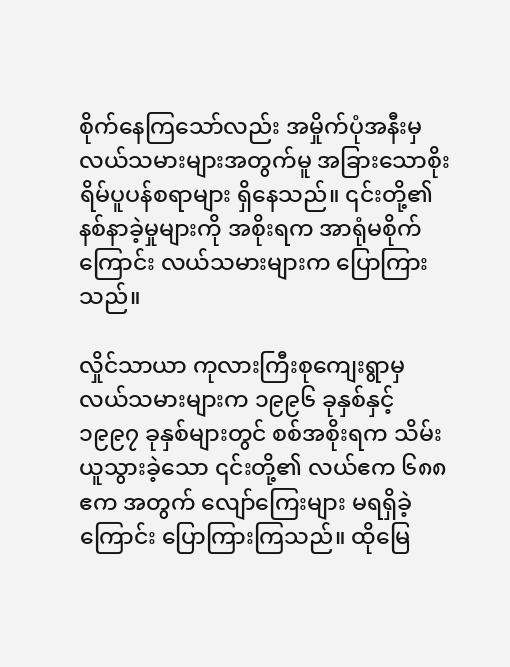စိုက်နေကြသော်လည်း အမှိုက်ပုံအနီးမှ လယ်သမားများအတွက်မူ အခြားသောစိုးရိမ်ပူပန်စရာများ ရှိနေသည်။ ၎င်းတို့၏ နစ်နာခဲ့မှုများကို အစိုးရက အာရုံမစိုက်ကြောင်း လယ်သမားများက ပြောကြားသည်။

လှိုင်သာယာ ကုလားကြီးစုကျေးရွာမှ လယ်သမားများက ၁၉၉၆ ခုနှစ်နှင့် ၁၉၉၇ ခုနှစ်များတွင် စစ်အစိုးရက သိမ်းယူသွားခဲ့သော ၎င်းတို့၏ လယ်ဧက ၆၈၈ ဧက အတွက် လျော်ကြေးများ မရရှိခဲ့ကြောင်း ပြောကြားကြသည်။ ထိုမြေ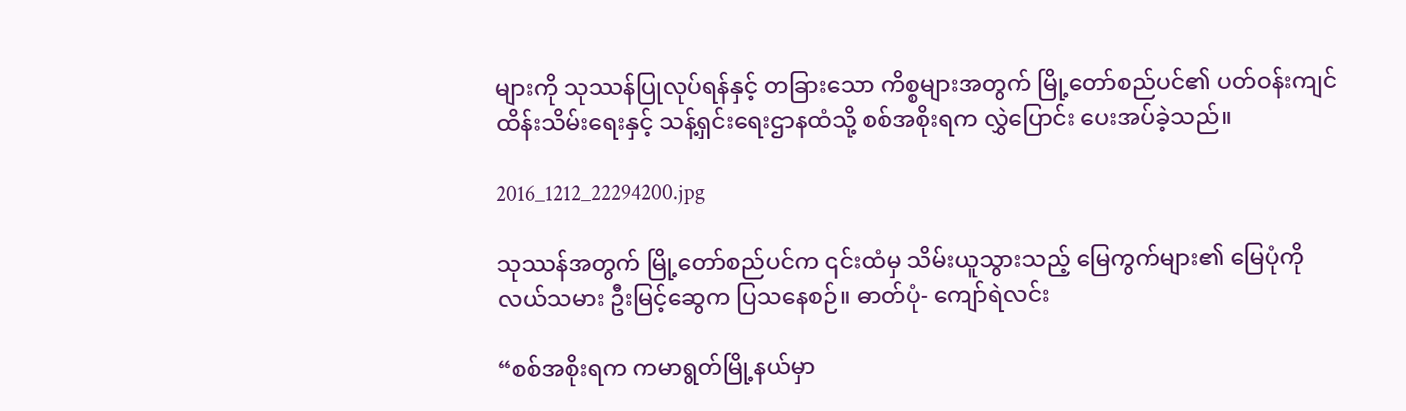များကို သုဿန်ပြုလုပ်ရန်နှင့် တခြားသော ကိစ္စများအတွက် မြို့တော်စည်ပင်၏ ပတ်ဝန်းကျင် ထိန်းသိမ်းရေးနှင့် သန့်ရှင်းရေးဌာနထံသို့ စစ်အစိုးရက လွှဲပြောင်း ပေးအပ်ခဲ့သည်။

2016_1212_22294200.jpg

သုဿန်အတွက် မြို့တော်စည်ပင်က ၎င်းထံမှ သိမ်းယူသွားသည့် မြေကွက်များ၏ မြေပုံကို လယ်သမား ဦးမြင့်ဆွေက ပြသနေစဉ်။ ဓာတ်ပုံ- ကျော်ရဲလင်း

“စစ်အစိုးရက ကမာရွတ်မြို့နယ်မှာ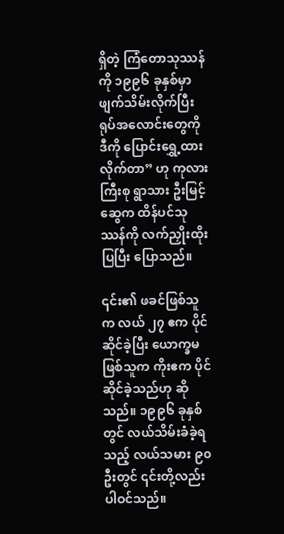ရှိတဲ့ ကြံတောသုဿန်ကို ၁၉၉၆ ခုနှစ်မှာ ဖျက်သိမ်းလိုက်ပြီး ရုပ်အလောင်းတွေကို ဒီကို ပြောင်းရွှေ့ထားလိုက်တာ” ဟု ကုလားကြီးစု ရွာသား ဦးမြင့်ဆွေက ထိန်ပင်သုဿန်ကို လက်ညှိုးထိုးပြပြီး ပြောသည်။

၎င်း၏ ဖခင်ဖြစ်သူက လယ် ၂၇ ဧက ပိုင်ဆိုင်ခဲ့ပြီး ယောက္ခမဖြစ်သူက ကိုးဧက ပိုင်ဆိုင်ခဲ့သည်ဟု ဆိုသည်။ ၁၉၉၆ ခုနှစ်တွင် လယ်သိမ်းခံခဲ့ရသည့် လယ်သမား ၉၀ ဦးတွင် ၎င်းတို့လည်း ပါဝင်သည်။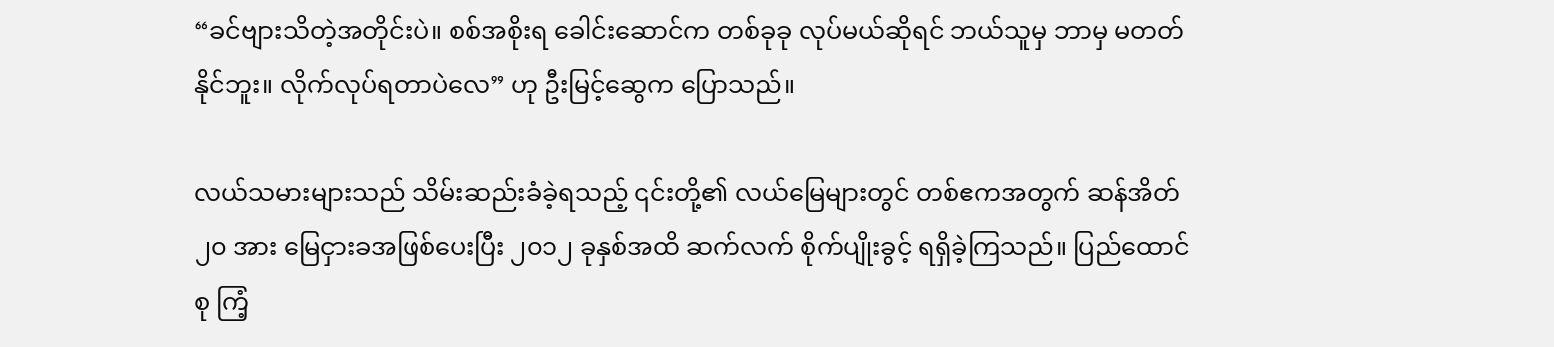“ခင်ဗျားသိတဲ့အတိုင်းပဲ။ စစ်အစိုးရ ခေါင်းဆောင်က တစ်ခုခု လုပ်မယ်ဆိုရင် ဘယ်သူမှ ဘာမှ မတတ်နိုင်ဘူး။ လိုက်လုပ်ရတာပဲလေ” ဟု ဦးမြင့်ဆွေက ပြောသည်။

လယ်သမားများသည် သိမ်းဆည်းခံခဲ့ရသည့် ၎င်းတို့၏ လယ်မြေများတွင် တစ်ဧကအတွက် ဆန်အိတ် ၂၀ အား မြေငှားခအဖြစ်ပေးပြီး ၂၀၁၂ ခုနှစ်အထိ ဆက်လက် စိုက်ပျိုးခွင့် ရရှိခဲ့ကြသည်။ ပြည်ထောင်စု ကြံ့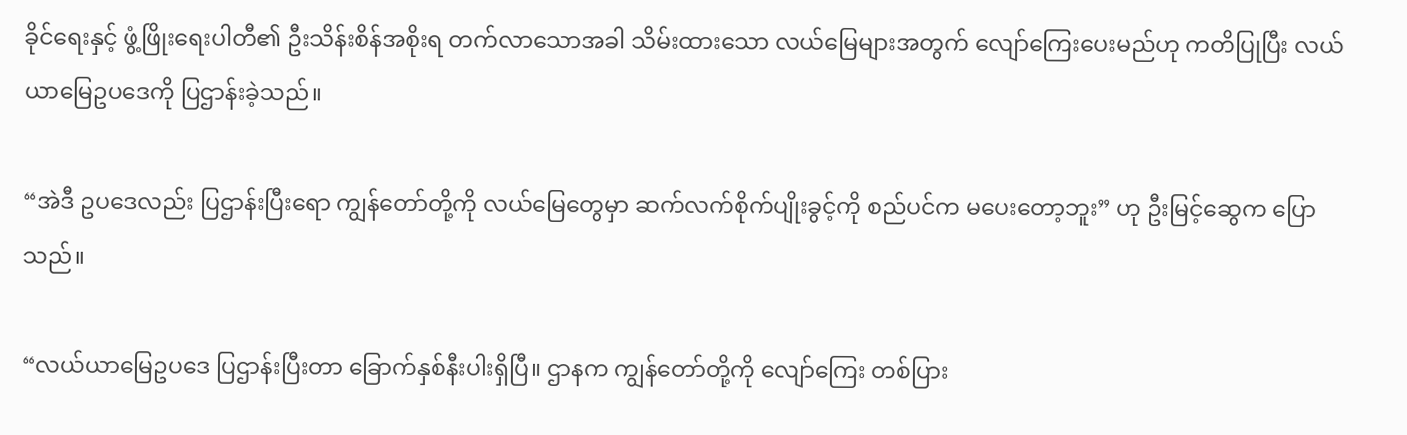ခိုင်ရေးနှင့် ဖွံ့ဖြိုးရေးပါတီ၏ ဦးသိန်းစိန်အစိုးရ တက်လာသောအခါ သိမ်းထားသော လယ်မြေများအတွက် လျော်ကြေးပေးမည်ဟု ကတိပြုပြီး လယ်ယာမြေဥပဒေကို ပြဌာန်းခဲ့သည်။

“အဲဒီ ဥပဒေလည်း ပြဌာန်းပြီးရော ကျွန်တော်တို့ကို လယ်မြေတွေမှာ ဆက်လက်စိုက်ပျိုးခွင့်ကို စည်ပင်က မပေးတော့ဘူး” ဟု ဦးမြင့်ဆွေက ပြောသည်။

“လယ်ယာမြေဥပဒေ ပြဌာန်းပြီးတာ ခြောက်နှစ်နီးပါးရှိပြီ။ ဌာနက ကျွန်တော်တို့ကို လျော်ကြေး တစ်ပြား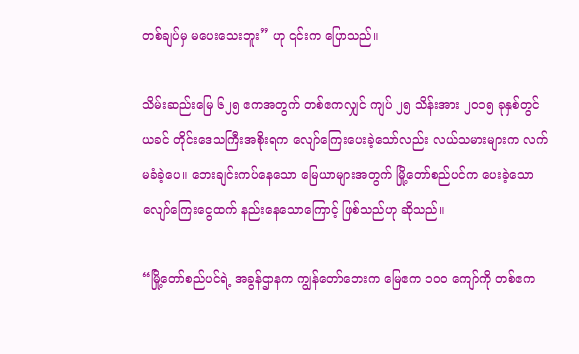တစ်ချပ်မှ မပေးသေးဘူး” ဟု ၎င်းက ပြောသည်။

သိမ်းဆည်းမြေ ၆၂၅ ဧကအတွက် တစ်ဧကလျှင် ကျပ် ၂၅ သိန်းအား ၂၀၁၅ ခုနှစ်တွင် ယခင် တိုင်းဒေသကြီးအစိုးရက လျော်ကြေးပေးခဲ့သော်လည်း လယ်သမားများက လက်မခံခဲ့ပေ။ ဘေးချင်းကပ်နေသော မြေယာများအတွက် မြို့တော်စည်ပင်က ပေးခဲ့သော လျော်ကြေးငွေထက် နည်းနေသောကြောင့် ဖြစ်သည်ဟု ဆိုသည်။

“မြို့တော်စည်ပင်ရဲ့ အခွန်ဌာနက ကျွန်တော်ဘေးက မြေဧက ၁၀၀ ကျော်ကို တစ်ဧက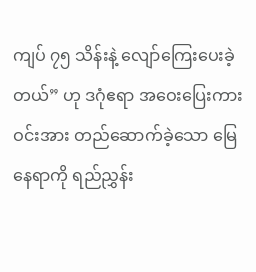ကျပ် ၇၅ သိန်းနဲ့ လျော်ကြေးပေးခဲ့တယ်” ဟု ဒဂုံဧရာ အဝေးပြေးကားဝင်းအား တည်ဆောက်ခဲ့သော မြေနေရာကို ရည်ညွှန်း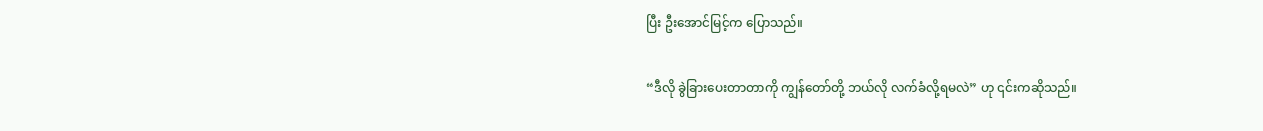ပြီး ဦးအောင်မြင့်က ပြောသည်။

“ဒီလို ခွဲခြားပေးတာတာကို ကျွန်တော်တို့ ဘယ်လို လက်ခံလို့ရမလဲ” ဟု ၎င်းကဆိုသည်။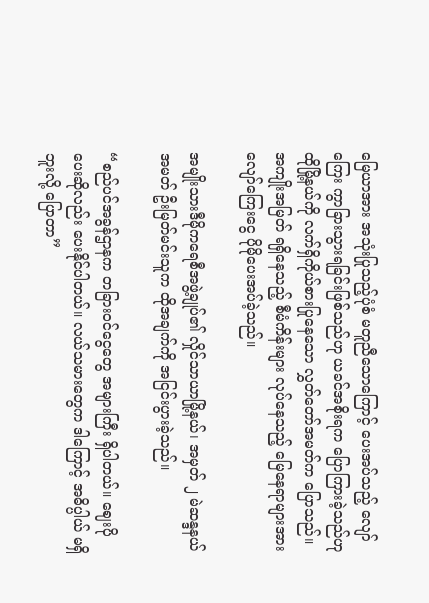မြေယာအား အသုံးပြုသည့်ပုံစံ မတူညီသောကြောင့် ပေးအပ်သည့် လျော်ကြေး ကွာခြားသွားရခြင်းဖြစ်သည်ဟု ယခင်အစိုးရက ပြောကြားခဲ့သည်ဟု ထိုမြို့နယ်ကို လက်ရှိကိုယ်စားပြုနေသော လွှတ်တော်အမတ်က ပြောသည်။ အကျိုးအမြတ် ရရှိနေသည့် စီမံကိန်းများ လုပ်နေသည့် မြေနေရာများအား လျော်ကြေးငွေ ပိုမိုပေးအပ်ခဲ့သည်။

အမျိုးသားဒီမိုကရေစီအဖွဲ့ချုပ်၏ လှိုင်သာယာမြို့နယ်၊ အမှတ် ၂ မဲဆန္ဒနယ် အမတ် ဦးမြတ်မင်းသူက ထိုအချက်ကို အငြင်းပွားခဲ့သည်။

“စည်ပင်အခွန်ဌာနက တခြားဝင်ငွေတွေ အများကြီး ရှိပါတယ်။ ဈေးပိုပေးဆိုလည်း ပေးနိုင်ပါတယ်။ လယ်သမားတွေက ဒါကြောင့် အဓိပ္ပါယ် မရှိဘူးလို့ ပြောတာ”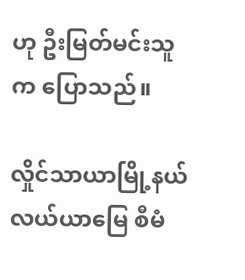ဟု ဦးမြတ်မင်းသူက ပြောသည်။

လှိုင်သာယာမြို့နယ် လယ်ယာမြေ စီမံ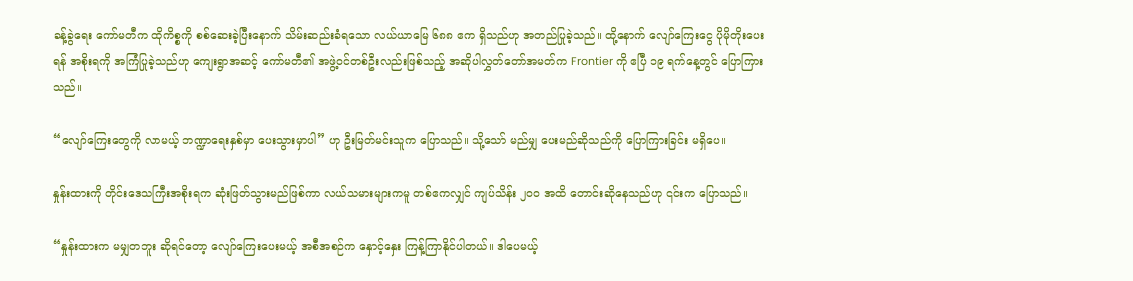ခန့်ခွဲရေး ကော်မတီက ထိုကိစ္စကို စစ်ဆေးခဲ့ပြီးနောက် သိမ်းဆည်းခံရသော လယ်ယာမြေ ၆၈၈ ဧက ရှိသည်ဟု အတည်ပြုခဲ့သည်။ ထို့နောက် လျော်ကြေးငွေ ပိုမိုတိုးပေးရန် အစိုးရကို အကြံပြုခဲ့သည်ဟု ကျေးရွာအဆင့် ကော်မတီ၏ အဖွဲ့ဝင်တစ်ဦးလည်းဖြစ်သည့် အဆိုပါလွှတ်တော်အမတ်က Frontier ကို ဧပြီ ၁၉ ရက်နေ့တွင် ပြောကြားသည်။

“လျော်ကြေးတွေကို လာမယ့် ဘဏ္ဍာရေးနှစ်မှာ ပေးသွားမှာပါ” ဟု ဦးမြတ်မင်းသူက ပြောသည်။ သို့သော် မည်မျှ ပေးမည်ဆိုသည်ကို ပြောကြားခြင်း မရှိပေ။

နှုန်းထားကို တိုင်းဒေသကြီးအစိုးရက ဆုံးဖြတ်သွားမည်ဖြစ်ကာ လယ်သမားများကမူ တစ်ဧကလျှင် ကျပ်သိန်း ၂၀၀ အထိ တောင်းဆိုနေသည်ဟု ၎င်းက ပြောသည်။

“နှုန်းထားက မမျှတဘူး ဆိုရင်တော့ လျော်ကြေးပေးမယ့် အစီအစဉ်က နှောင့်နှေး ကြန့်ကြာနိုင်ပါတယ်။ ဒါပေမယ့်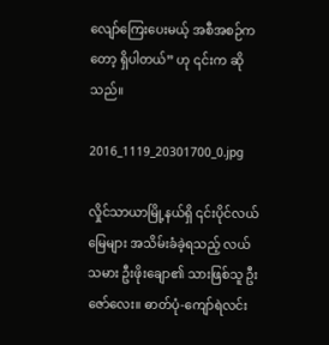လျော်ကြေးပေးမယ့် အစီအစဉ်ကတော့ ရှိပါတယ်” ဟု ၎င်းက ဆိုသည်။

2016_1119_20301700_0.jpg

လှိုင်သာယာမြို့နယ်ရှိ ၎င်းပိုင်လယ်မြေများ အသိမ်းခံခဲ့ရသည့် လယ်သမား ဦးဖိုးချော၏ သားဖြစ်သူ ဦးဇော်လေး။ ဓာတ်ပုံ-ကျော်ရဲလင်း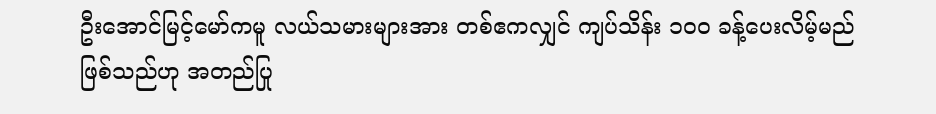ဦးအောင်မြင့်မော်ကမူ လယ်သမားများအား တစ်ဧကလျှင် ကျပ်သိန်း ၁၀၀ ခန့်ပေးလိမ့်မည်ဖြစ်သည်ဟု အတည်ပြု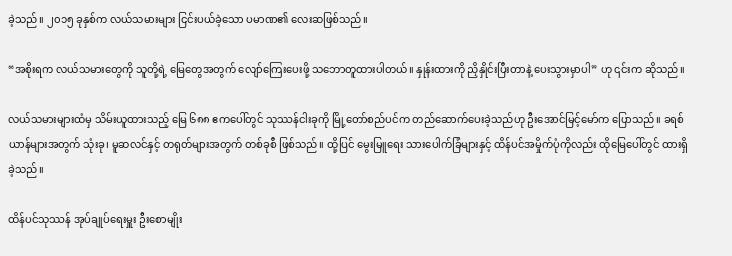ခဲ့သည်။ ၂၀၁၅ ခုနှစ်က လယ်သမားများ ငြင်းပယ်ခဲ့သော ပမာဏ၏ လေးဆဖြစ်သည်။

“အစိုးရက လယ်သမားတွေကို သူတို့ရဲ့ မြေတွေအတွက် လျော်ကြေးပေးဖို့ သဘောတူထားပါတယ်။ နှုန်းထားကို ညှိနှိုင်းပြီးတာနဲ့ ပေးသွားမှာပါ” ဟု ၎င်းက ဆိုသည်။

လယ်သမားများထံမှ သိမ်းယူထားသည့် မြေ ၆၈၈ ဧကပေါ်တွင် သုဿန်ငါးခုကို မြို့တော်စည်ပင်က တည်ဆောက်ပေးခဲ့သည်ဟု ဦးအောင်မြင့်မော်က ပြောသည်။ ခရစ်ယာန်များအတွက် သုံးခု၊ မူဆလင်နှင့် တရုတ်များအတွက် တစ်ခုစီ ဖြစ်သည်။ ထို့ပြင် မွေးမြူရေး သားပေါက်ခြံများနှင့် ထိန်ပင်အမှိုက်ပုံကိုလည်း ထိုမြေပေါ်တွင် ထားရှိခဲ့သည်။

ထိန်ပင်သုဿန် အုပ်ချုပ်ရေးမှူး ဦးစောမျိုး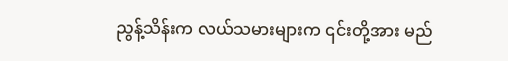ညွန့်သိန်းက လယ်သမားများက ၎င်းတို့အား မည်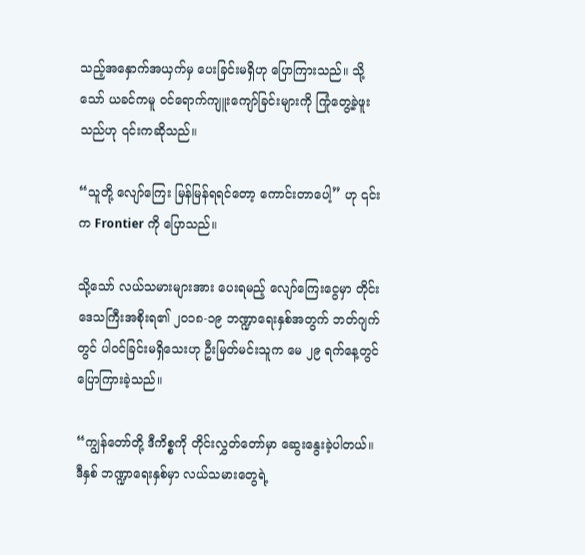သည့်အနှောက်အယှက်မှ ပေးခြင်းမရှိဟု ပြောကြားသည်။ သို့သော် ယခင်ကမူ ဝင်ရောက်ကျူးကျော်ခြင်းများကို ကြုံတွေ့ခဲ့ဖူးသည်ဟု ၎င်းကဆိုသည်။

“သူတို့ လျော်ကြေး မြန်မြန်ရရင်တော့ ကောင်းတာပေါ့” ဟု ၎င်းက Frontier ကို ပြောသည်။

သို့သော် လယ်သမားများအား ပေးရမည့် လျော်ကြေးငွေမှာ တိုင်းဒေသကြီးအစိုးရ၏ ၂၀၁၈-၁၉ ဘဏ္ဍာရေးနှစ်အတွက် ဘတ်ဂျက်တွင် ပါဝင်ခြင်းမရှိသေးဟု ဦးမြတ်မင်းသူက မေ ၂၉ ရက်နေ့တွင် ပြောကြားခဲ့သည်။

“ကျွန်တော်တို့ ဒီကိစ္စကို တိုင်းလွှတ်တော်မှာ ဆွေးနွေးခဲ့ပါတယ်။ ဒီနှစ် ဘဏ္ဍာရေးနှစ်မှာ လယ်သမားတွေရဲ့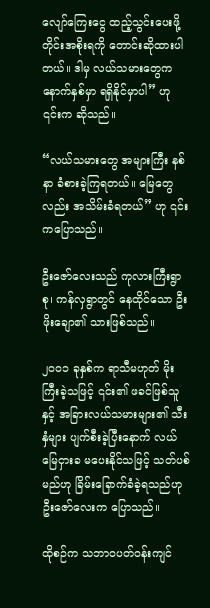လျော်ကြေးငွေ ထည့်သွင်းပေးဖို့ တိုင်းအစိုးရကို တောင်းဆိုထားပါတယ်။ ဒါမှ လယ်သမားတွေက နောက်နှစ်မှာ ရရှိနိုင်မှာပါ” ဟု ၎င်းက ဆိုသည်။

“လယ်သမားတွေ အများကြီး နစ်နာ ခံစားခဲ့ကြရတယ်။ မြေတွေလည်း အသိမ်းခံရတယ်” ဟု ၎င်းကပြောသည်။

ဦးဇော်လေးသည် ကုလားကြီးရွာစု၊ ကန်လှရွာတွင် နေထိုင်သော ဦးဖိုးချော၏ သားဖြစ်သည်။

၂၀၀၁ ခုနှစ်က ရာသီမဟုတ် မိုးကြီးခဲ့သဖြင့် ၎င်း၏ ဖခင်ဖြစ်သူနှင့် အခြားလယ်သမားများ၏ သီးနှံများ ပျက်စီးခဲ့ပြီးနောက် လယ်မြေငှားခ မပေးနိုင်သဖြင့် သတ်ပစ်မည်ဟု ခြိမ်းခြောက်ခံခဲ့ရသည်ဟု ဦးဇော်လေးက ပြောသည်။

ထိုစဉ်က သဘာဝပတ်ဝန်းကျင်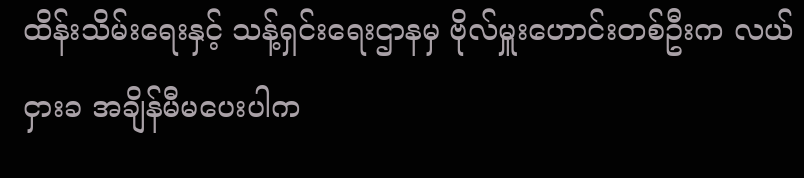ထိန်းသိမ်းရေးနှင့် သန့်ရှင်းရေးဌာနမှ ဗိုလ်မှူးဟောင်းတစ်ဦးက လယ်ငှားခ အချိန်မီမပေးပါက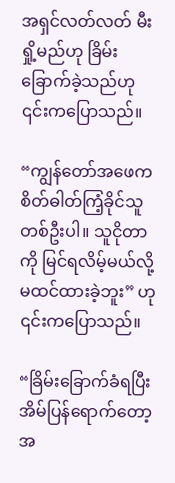အရှင်လတ်လတ် မီးရှို့မည်ဟု ခြိမ်းခြောက်ခဲ့သည်ဟု ၎င်းကပြောသည်။

“ကျွန်တော်အဖေက စိတ်ဓါတ်ကြံ့ခိုင်သူ တစ်ဦးပါ။ သူငိုတာကို မြင်ရလိမ့်မယ်လို့ မထင်ထားခဲ့ဘူး” ဟု ၎င်းကပြောသည်။

“ခြိမ်းခြောက်ခံရပြီး အိမ်ပြန်ရောက်တော့ အ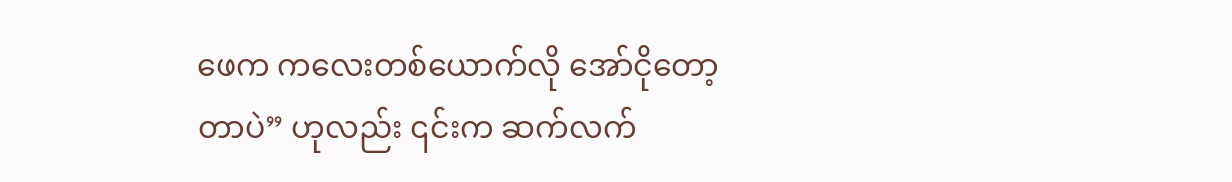ဖေက ကလေးတစ်ယောက်လို အော်ငိုတော့တာပဲ” ဟုလည်း ၎င်းက ဆက်လက်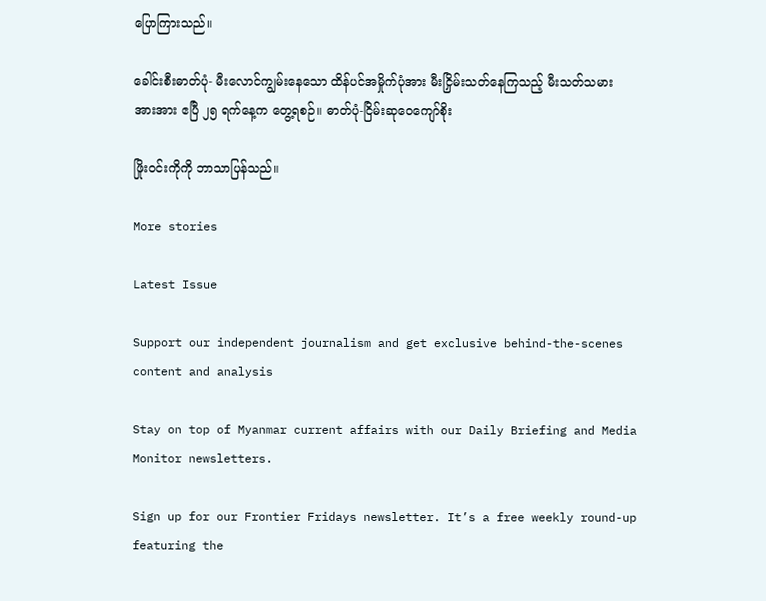ပြောကြားသည်။

ခေါင်းစီးဓာတ်ပုံ- မီးလောင်ကျွမ်းနေသော ထိန်ပင်အမှိုက်ပုံအား မီးငြှိမ်းသတ်နေကြသည့် မီးသတ်သမားအားအား ဧပြီ ၂၅ ရက်နေ့က တွေ့ရစဉ်။ ဓာတ်ပုံ-ငြိမ်းဆုဝေကျော်စိုး

ဖြိုးဝင်းကိုကို ဘာသာပြန်သည်။

More stories

Latest Issue

Support our independent journalism and get exclusive behind-the-scenes content and analysis

Stay on top of Myanmar current affairs with our Daily Briefing and Media Monitor newsletters.

Sign up for our Frontier Fridays newsletter. It’s a free weekly round-up featuring the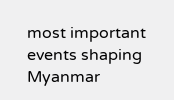most important events shaping Myanmar